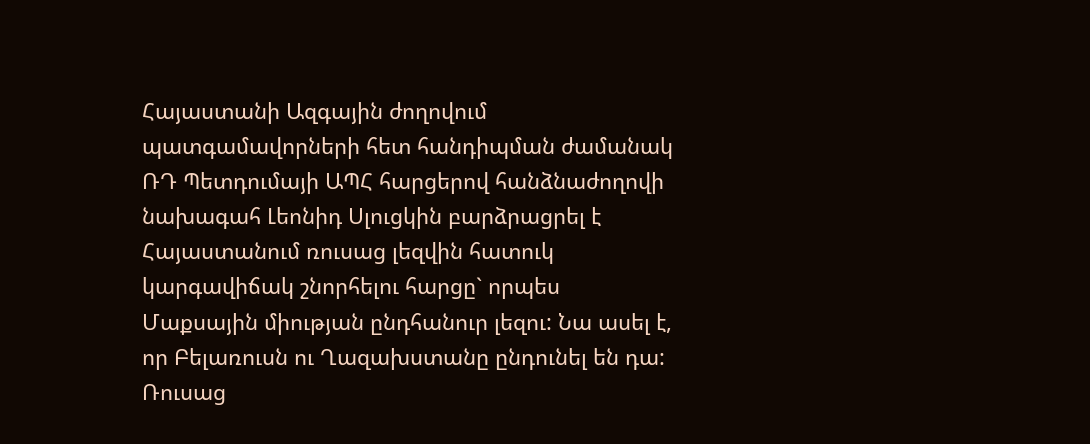Հայաստանի Ազգային ժողովում պատգամավորների հետ հանդիպման ժամանակ ՌԴ Պետդումայի ԱՊՀ հարցերով հանձնաժողովի նախագահ Լեոնիդ Սլուցկին բարձրացրել է Հայաստանում ռուսաց լեզվին հատուկ կարգավիճակ շնորհելու հարցը` որպես Մաքսային միության ընդհանուր լեզու: Նա ասել է, որ Բելառուսն ու Ղազախստանը ընդունել են դա: Ռուսաց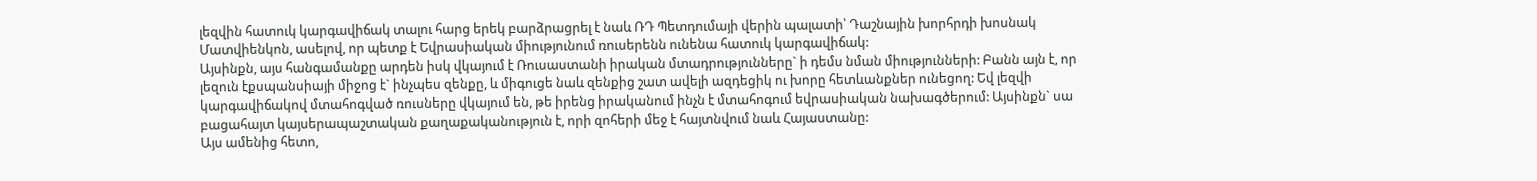լեզվին հատուկ կարգավիճակ տալու հարց երեկ բարձրացրել է նաև ՌԴ Պետդումայի վերին պալատի՝ Դաշնային խորհրդի խոսնակ Մատվիենկոն, ասելով, որ պետք է Եվրասիական միությունում ռուսերենն ունենա հատուկ կարգավիճակ:
Այսինքն, այս հանգամանքը արդեն իսկ վկայում է Ռուսաստանի իրական մտադրությունները` ի դեմս նման միությունների: Բանն այն է, որ լեզուն էքսպանսիայի միջոց է` ինչպես զենքը, և միգուցե նաև զենքից շատ ավելի ազդեցիկ ու խորը հետևանքներ ունեցող: Եվ լեզվի կարգավիճակով մտահոգված ռուսները վկայում են, թե իրենց իրականում ինչն է մտահոգում եվրասիական նախագծերում: Այսինքն` սա բացահայտ կայսերապաշտական քաղաքականություն է, որի զոհերի մեջ է հայտնվում նաև Հայաստանը:
Այս ամենից հետո,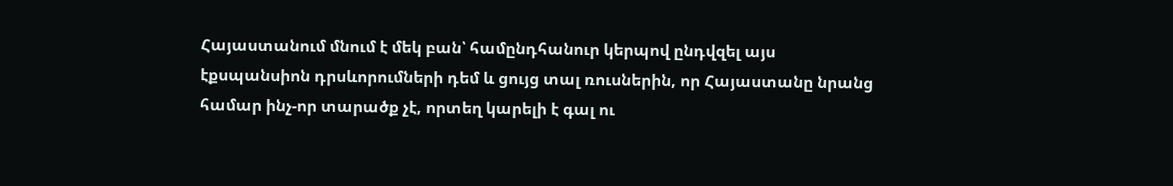Հայաստանում մնում է մեկ բան՝ համընդհանուր կերպով ընդվզել այս էքսպանսիոն դրսևորումների դեմ և ցույց տալ ռուսներին, որ Հայաստանը նրանց համար ինչ-որ տարածք չէ, որտեղ կարելի է գալ ու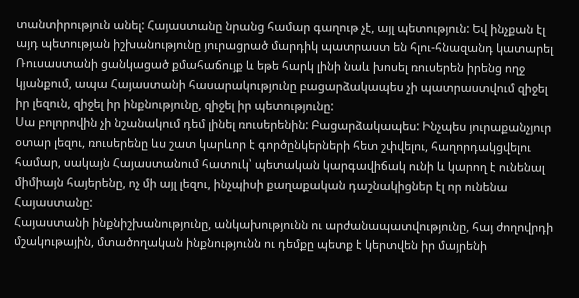տանտիրություն անել: Հայաստանը նրանց համար գաղութ չէ, այլ պետություն: Եվ ինչքան էլ այդ պետության իշխանությունը յուրացրած մարդիկ պատրաստ են հլու-հնազանդ կատարել Ռուսաստանի ցանկացած քմահաճույք և եթե հարկ լինի նաև խոսել ռուսերեն իրենց ողջ կյանքում, ապա Հայաստանի հասարակությունը բացարձակապես չի պատրաստվում զիջել իր լեզուն, զիջել իր ինքնությունը, զիջել իր պետությունը:
Սա բոլորովին չի նշանակում դեմ լինել ռուսերենին: Բացարձակապես: Ինչպես յուրաքանչյուր օտար լեզու, ռուսերենը ևս շատ կարևոր է գործընկերների հետ շփվելու, հաղորդակցվելու համար, սակայն Հայաստանում հատուկ՝ պետական կարգավիճակ ունի և կարող է ունենալ միմիայն հայերենը, ոչ մի այլ լեզու, ինչպիսի քաղաքական դաշնակիցներ էլ որ ունենա Հայաստանը:
Հայաստանի ինքնիշխանությունը, անկախությունն ու արժանապատվությունը, հայ ժողովրդի մշակութային, մտածողական ինքնությունն ու դեմքը պետք է կերտվեն իր մայրենի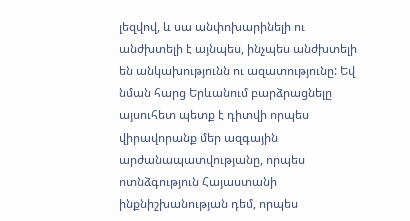լեզվով, և սա անփոխարինելի ու անժխտելի է այնպես, ինչպես անժխտելի են անկախությունն ու ազատությունը: Եվ նման հարց Երևանում բարձրացնելը այսուհետ պետք է դիտվի որպես վիրավորանք մեր ազգային արժանապատվությանը, որպես ոտնձգություն Հայաստանի ինքնիշխանության դեմ, որպես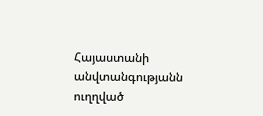Հայաստանի անվտանգությանն ուղղված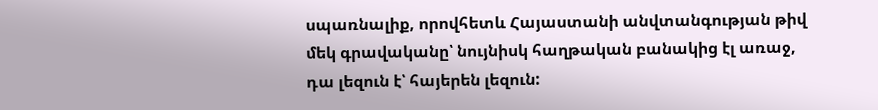սպառնալիք, որովհետև Հայաստանի անվտանգության թիվ մեկ գրավականը՝ նույնիսկ հաղթական բանակից էլ առաջ, դա լեզուն է՝ հայերեն լեզուն: